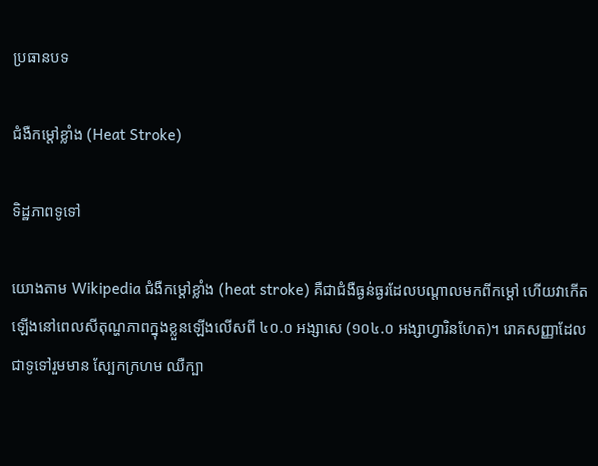ប្រធានបទ

ជំងឺកម្តៅខ្លាំង (Heat Stroke)

ទិដ្ឋភាពទូទៅ

យោងតាម Wikipedia ជំងឺកម្តៅខ្លាំង (heat stroke) គឺជាជំងឺធ្ងន់ធ្ងរដែលបណ្តាលមកពីកម្តៅ ហើយវាកើតឡើងនៅពេលសីតុណ្ហភាពក្នុងខ្លួនឡើងលើសពី ៤០.០ អង្សាសេ (១០៤.០ អង្សាហ្វារិនហែត)។ រោគសញ្ញាដែលជាទូទៅរួមមាន ស្បែកក្រហម ឈឺក្បា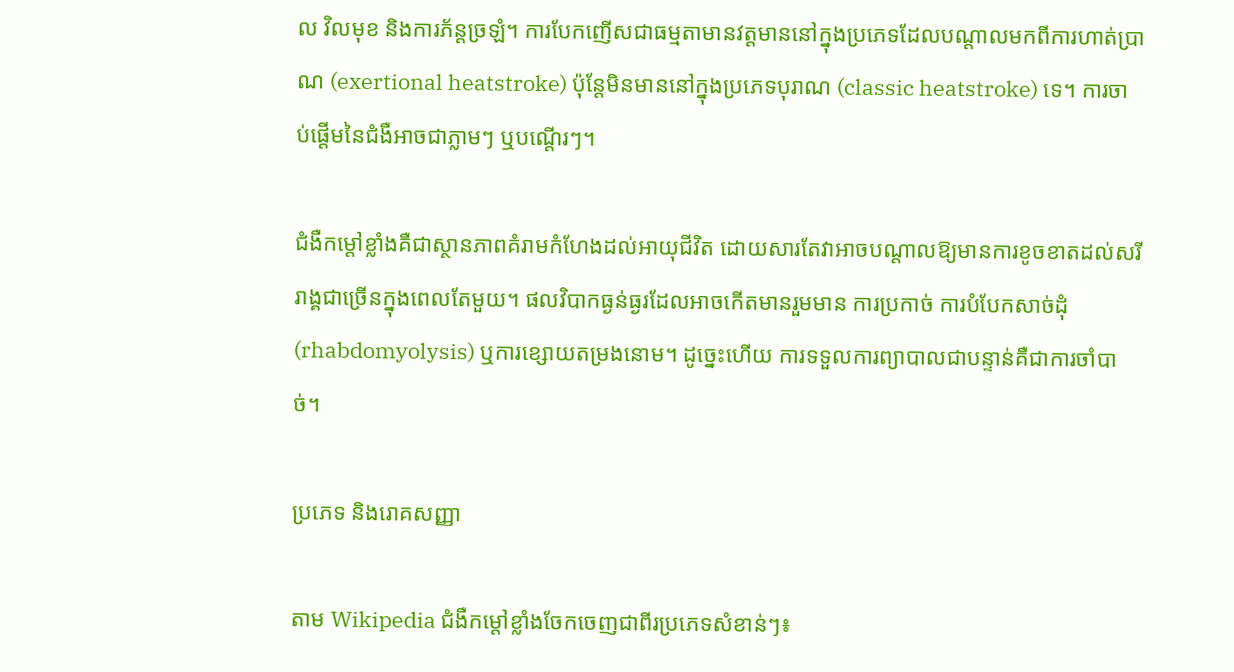ល វិលមុខ និងការភ័ន្តច្រឡំ។ ការបែកញើសជាធម្មតាមានវត្តមាននៅក្នុងប្រភេទដែលបណ្តាលមកពីការហាត់ប្រាណ (exertional heatstroke) ប៉ុន្តែមិនមាននៅក្នុងប្រភេទបុរាណ (classic heatstroke) ទេ។ ការចាប់ផ្តើមនៃជំងឺអាចជាភ្លាមៗ ឬបណ្តើរៗ។

ជំងឺកម្តៅខ្លាំងគឺជាស្ថានភាពគំរាមកំហែងដល់អាយុជីវិត ដោយសារតែវាអាចបណ្តាលឱ្យមានការខូចខាតដល់សរីរាង្គជាច្រើនក្នុងពេលតែមួយ។ ផលវិបាកធ្ងន់ធ្ងរដែលអាចកើតមានរួមមាន ការប្រកាច់ ការបំបែកសាច់ដុំ (rhabdomyolysis) ឬការខ្សោយតម្រងនោម។ ដូច្នេះហើយ ការទទួលការព្យាបាលជាបន្ទាន់គឺជាការចាំបាច់។

ប្រភេទ និងរោគសញ្ញា

តាម Wikipedia ជំងឺកម្តៅខ្លាំងចែកចេញជាពីរប្រភេទសំខាន់ៗ៖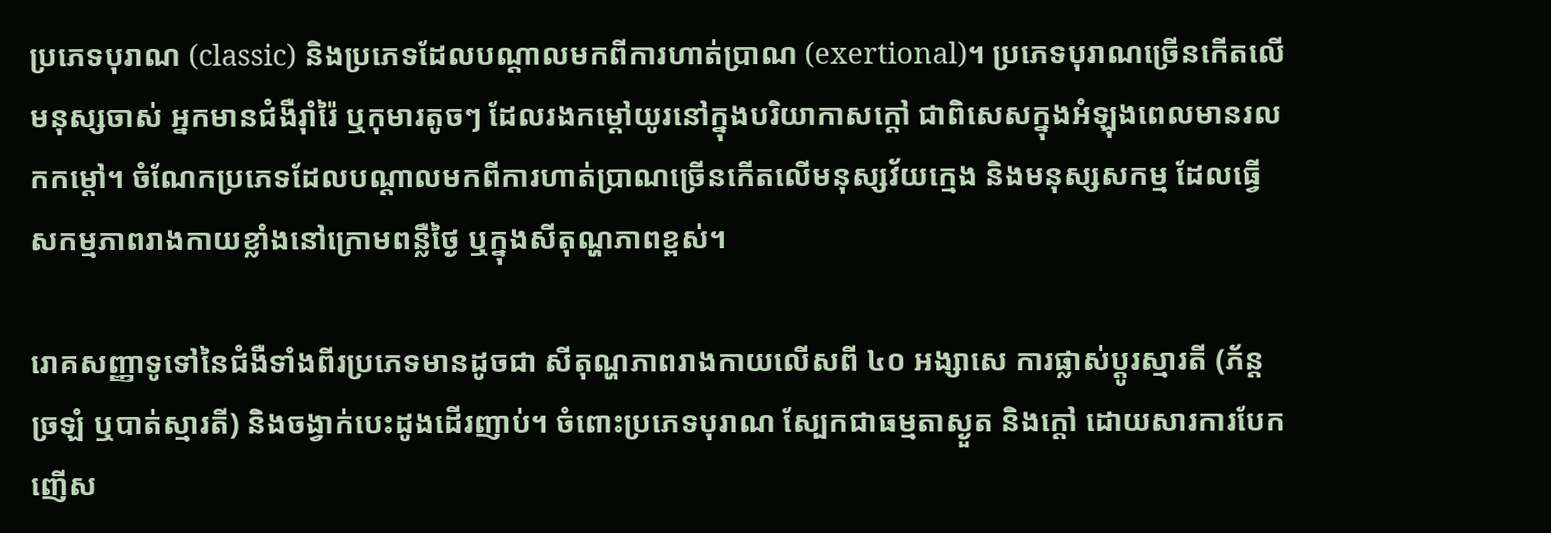ប្រភេទបុរាណ (classic) និងប្រភេទដែលបណ្តាលមកពីការហាត់ប្រាណ (exertional)។ ប្រភេទបុរាណច្រើនកើតលើមនុស្សចាស់ អ្នកមានជំងឺរ៉ាំរ៉ៃ ឬកុមារតូចៗ ដែលរងកម្តៅយូរនៅក្នុងបរិយាកាសក្តៅ ជាពិសេសក្នុងអំឡុងពេលមានរលកកម្តៅ។ ចំណែកប្រភេទដែលបណ្តាលមកពីការហាត់ប្រាណច្រើនកើតលើមនុស្សវ័យក្មេង និងមនុស្សសកម្ម ដែលធ្វើសកម្មភាពរាងកាយខ្លាំងនៅក្រោមពន្លឺថ្ងៃ ឬក្នុងសីតុណ្ហភាពខ្ពស់។

រោគសញ្ញាទូទៅនៃជំងឺទាំងពីរប្រភេទមានដូចជា សីតុណ្ហភាពរាងកាយលើសពី ៤០ អង្សាសេ ការផ្លាស់ប្តូរស្មារតី (ភ័ន្តច្រឡំ ឬបាត់ស្មារតី) និងចង្វាក់បេះដូងដើរញាប់។ ចំពោះប្រភេទបុរាណ ស្បែកជាធម្មតាស្ងួត និងក្តៅ ដោយសារការបែកញើស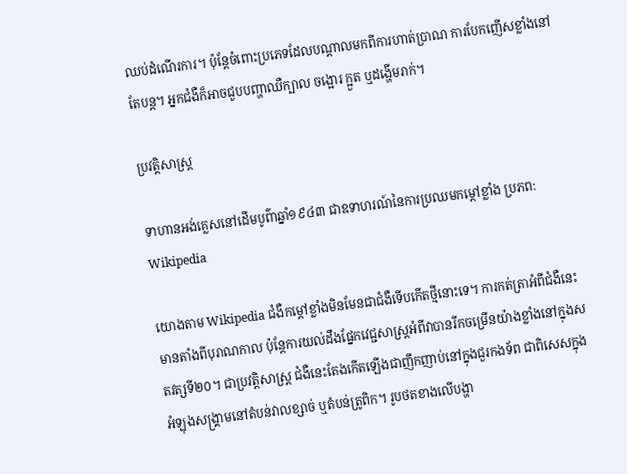ឈប់ដំណើរការ។ ប៉ុន្តែចំពោះប្រភេទដែលបណ្តាលមកពីការហាត់ប្រាណ ការបែកញើសខ្លាំងនៅតែបន្ត។ អ្នកជំងឺក៏អាចជួបបញ្ហាឈឺក្បាល ចង្អោរ ក្អួត ឬដង្ហើមរាក់។

ប្រវត្តិសាស្ត្រ

ទាហានអង់គ្លេសនៅដើមបូព៌ាឆ្នាំ១៩៤៣ ជាឧទាហរណ៍នៃការប្រឈមកម្តៅខ្លាំង ប្រភព: Wikipedia

យោងតាម Wikipedia ជំងឺកម្តៅខ្លាំងមិនមែនជាជំងឺទើបកើតថ្មីនោះទេ។ ការកត់ត្រាអំពីជំងឺនេះមានតាំងពីបុរាណកាល ប៉ុន្តែការយល់ដឹងផ្នែកវេជ្ជសាស្ត្រអំពីវាបានរីកចម្រើនយ៉ាងខ្លាំងនៅក្នុងសតវត្សទី២០។ ជាប្រវត្តិសាស្ត្រ ជំងឺនេះតែងកើតឡើងជាញឹកញាប់នៅក្នុងជួរកងទ័ព ជាពិសេសក្នុងអំឡុងសង្គ្រាមនៅតំបន់វាលខ្សាច់ ឬតំបន់ត្រូពិក។ រូបថតខាងលើបង្ហា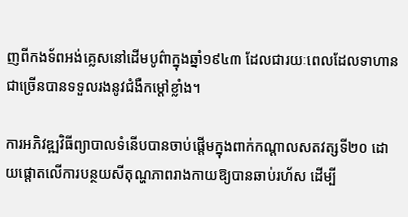ញពីកងទ័ពអង់គ្លេសនៅដើមបូព៌ាក្នុងឆ្នាំ១៩៤៣ ដែលជារយៈពេលដែលទាហានជាច្រើនបានទទួលរងនូវជំងឺកម្តៅខ្លាំង។

ការអភិវឌ្ឍវិធីព្យាបាលទំនើបបានចាប់ផ្តើមក្នុងពាក់កណ្តាលសតវត្សទី២០ ដោយផ្តោតលើការបន្ថយសីតុណ្ហភាពរាងកាយឱ្យបានឆាប់រហ័ស ដើម្បី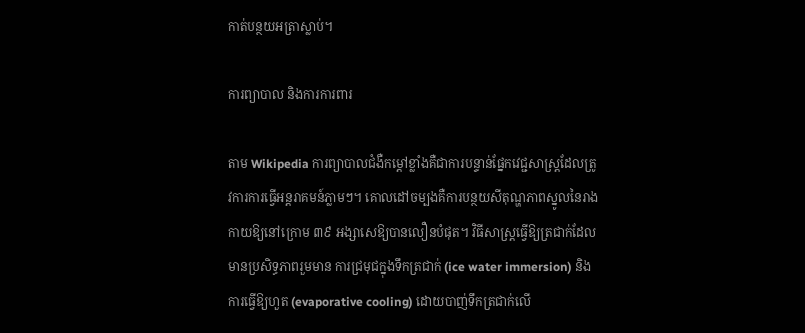កាត់បន្ថយអត្រាស្លាប់។

ការព្យាបាល និងការការពារ

តាម Wikipedia ការព្យាបាលជំងឺកម្តៅខ្លាំងគឺជាការបន្ទាន់ផ្នែកវេជ្ជសាស្ត្រដែលត្រូវការការធ្វើអន្តរាគមន៍ភ្លាមៗ។ គោលដៅចម្បងគឺការបន្ថយសីតុណ្ហភាពស្នូលនៃរាងកាយឱ្យនៅក្រោម ៣៩ អង្សាសេឱ្យបានលឿនបំផុត។ វិធីសាស្ត្រធ្វើឱ្យត្រជាក់ដែលមានប្រសិទ្ធភាពរួមមាន ការជ្រមុជក្នុងទឹកត្រជាក់ (ice water immersion) និងការធ្វើឱ្យហួត (evaporative cooling) ដោយបាញ់ទឹកត្រជាក់លើ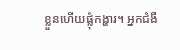ខ្លួនហើយផ្លុំកង្ហារ។ អ្នកជំងឺ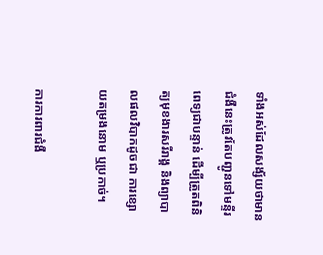ទាំងអស់ដែលសង្ស័យថាមានជំងឺនេះត្រូវតែបញ្ជូនទៅមន្ទីរពេទ្យជាបន្ទាន់ ដើម្បីត្រួតពិនិត្យមុខងារសរីរាង្គ និងព្យាបាលផលវិបាកដូចជា ការខ្សោយតម្រងនោម ឬប្រកាច់។

ការការពារជំងឺ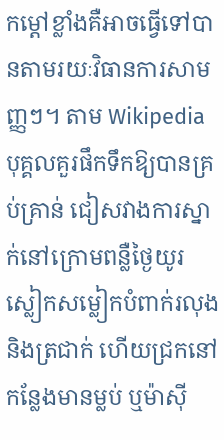កម្តៅខ្លាំងគឺអាចធ្វើទៅបានតាមរយៈវិធានការសាមញ្ញៗ។ តាម Wikipedia បុគ្គលគួរផឹកទឹកឱ្យបានគ្រប់គ្រាន់ ជៀសវាងការស្នាក់នៅក្រោមពន្លឺថ្ងៃយូរ ស្លៀកសម្លៀកបំពាក់រលុង និងត្រជាក់ ហើយជ្រកនៅកន្លែងមានម្លប់ ឬម៉ាស៊ី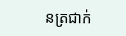នត្រជាក់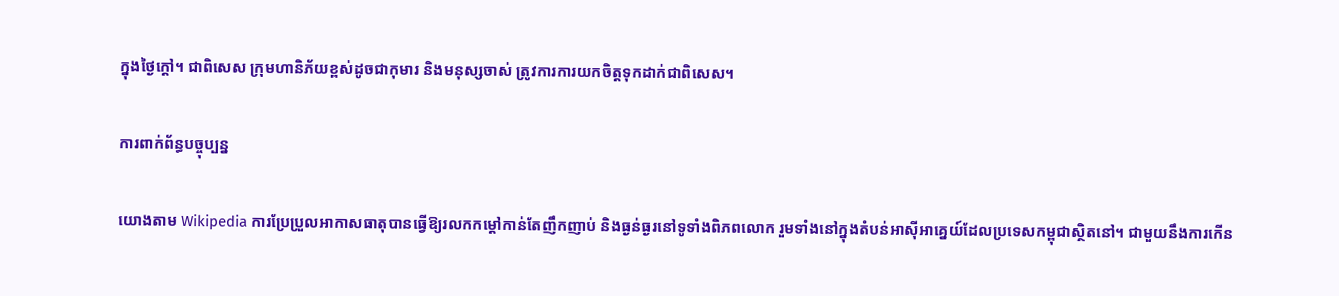ក្នុងថ្ងៃក្តៅ។ ជាពិសេស ក្រុមហានិភ័យខ្ពស់ដូចជាកុមារ និងមនុស្សចាស់ ត្រូវការការយកចិត្តទុកដាក់ជាពិសេស។

ការពាក់ព័ន្ធបច្ចុប្បន្ន

យោងតាម Wikipedia ការប្រែប្រួលអាកាសធាតុបានធ្វើឱ្យរលកកម្តៅកាន់តែញឹកញាប់ និងធ្ងន់ធ្ងរនៅទូទាំងពិភពលោក រួមទាំងនៅក្នុងតំបន់អាស៊ីអាគ្នេយ៍ដែលប្រទេសកម្ពុជាស្ថិតនៅ។ ជាមួយនឹងការកើន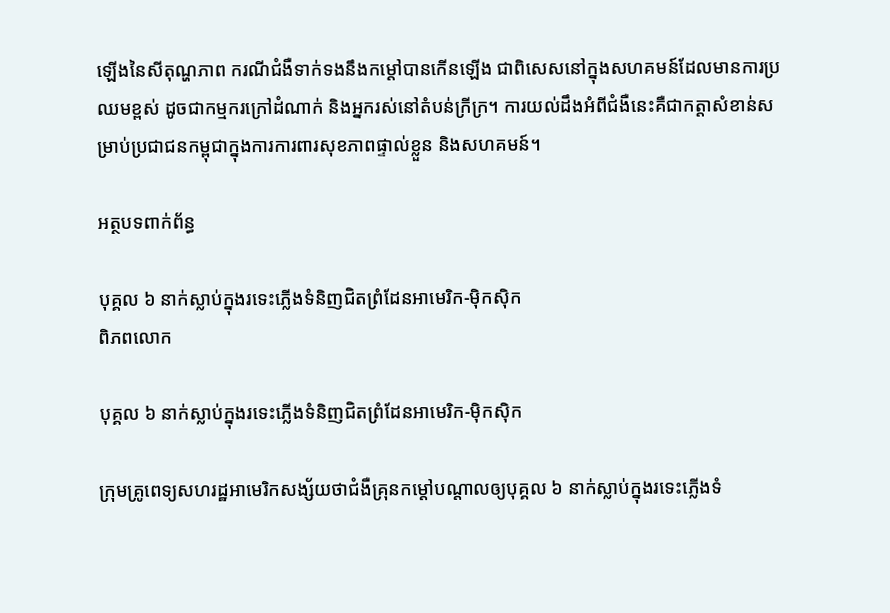ឡើងនៃសីតុណ្ហភាព ករណីជំងឺទាក់ទងនឹងកម្តៅបានកើនឡើង ជាពិសេសនៅក្នុងសហគមន៍ដែលមានការប្រឈមខ្ពស់ ដូចជាកម្មករក្រៅដំណាក់ និងអ្នករស់នៅតំបន់ក្រីក្រ។ ការយល់ដឹងអំពីជំងឺនេះគឺជាកត្តាសំខាន់សម្រាប់ប្រជាជនកម្ពុជាក្នុងការការពារសុខភាពផ្ទាល់ខ្លួន និងសហគមន៍។

អត្ថបទពាក់ព័ន្ធ

បុគ្គល ៦ នាក់ស្លាប់ក្នុងរទេះភ្លើងទំនិញជិតព្រំដែនអាមេរិក-ម៉ិកស៊ិក
ពិភពលោក

បុគ្គល ៦ នាក់ស្លាប់ក្នុងរទេះភ្លើងទំនិញជិតព្រំដែនអាមេរិក-ម៉ិកស៊ិក

ក្រុមគ្រូពេទ្យសហរដ្ឋអាមេរិកសង្ស័យថាជំងឺគ្រុនកម្ដៅបណ្តាលឲ្យបុគ្គល ៦ នាក់ស្លាប់ក្នុងរទេះភ្លើងទំ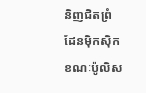និញជិតព្រំដែនម៉ិកស៊ិក ខណៈប៉ូលិស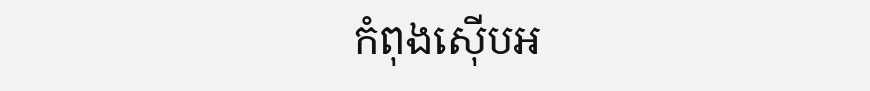កំពុងស៊ើបអ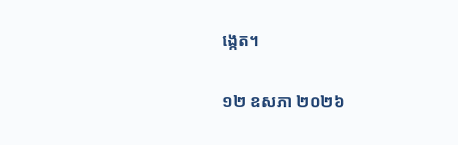ង្កេត។

១២ ឧសភា ២០២៦